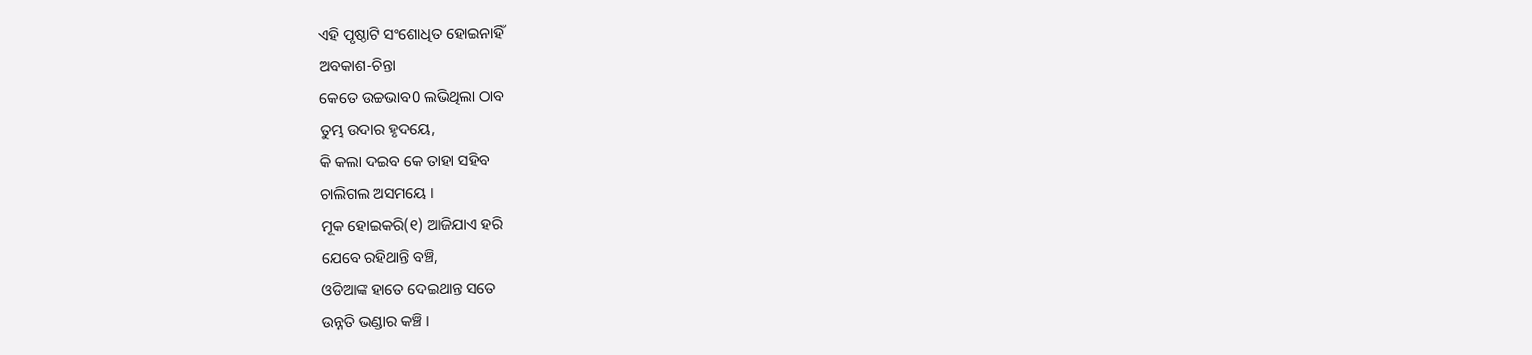ଏହି ପୃଷ୍ଠାଟି ସଂଶୋଧିତ ହୋଇନାହିଁ
ଅବକାଶ-ଚିନ୍ତା
କେତେ ଉଚ୍ଚଭାବ0 ଲଭିଥିଲା ଠାବ
ତୁମ୍ଭ ଉଦାର ହୃଦୟେ,
କି କଲା ଦଇବ କେ ତାହା ସହିବ
ଚାଲିଗଲ ଅସମୟେ ।
ମୂକ ହୋଇକରି(୧) ଆଜିଯାଏ ହରି
ଯେବେ ରହିଥାନ୍ତି ବଞ୍ଚି,
ଓଡିଆଙ୍କ ହାତେ ଦେଇଥାନ୍ତ ସତେ
ଉନ୍ନତି ଭଣ୍ଡାର କଞ୍ଚି ।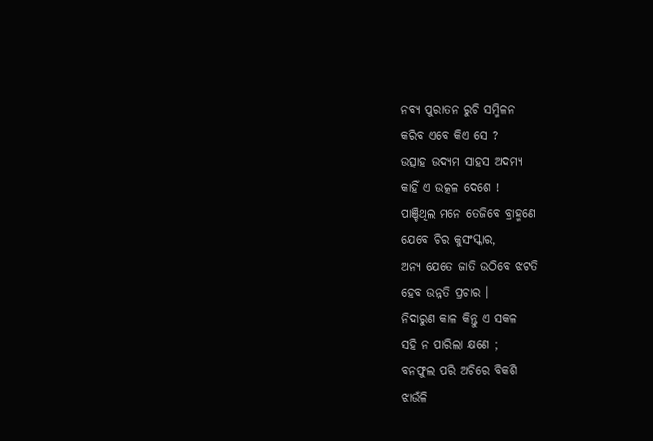ନବ୍ୟ ପୁରାତନ ରୁଚି ସମ୍ମିଳନ
କରିବ ଏବେ କିଏ ସେ ?
ଉତ୍ସାହ ଉଦ୍ୟମ ସାହସ ଅଦମ୍ୟ
କାହିଁ ଏ ଉତ୍କଳ ଦେଶେ !
ପାଞ୍ଚିଥିଲ ମନେ ତେଜିବେ ବ୍ରାହ୍ମଣେ
ଯେବେ ଚିର କୁସଂସ୍କାର,
ଅନ୍ୟ ଯେତେ ଜାତି ଉଠିବେ ଝଟତି
ହେବ ଉନ୍ନତି ପ୍ରଚାର ।
ନିଦାରୁଣ କାଳ କିନ୍ତୁ ଏ ସକଳ
ସହି ନ ପାରିଲା କ୍ଷଣେ ;
ବନଫୁଲ ପରି ଅଚିରେ ବିକଶି
ଝାଉଁଳି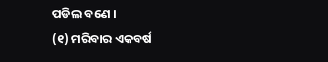ପଡିଲ ବଣେ ।
(୧) ମରିବାର ଏକବର୍ଷ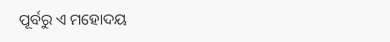ପୂର୍ବରୁ ଏ ମହୋଦୟ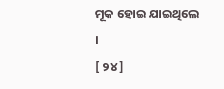ମୂକ ହୋଇ ଯାଇଥିଲେ ।
[ ୨୪ ]